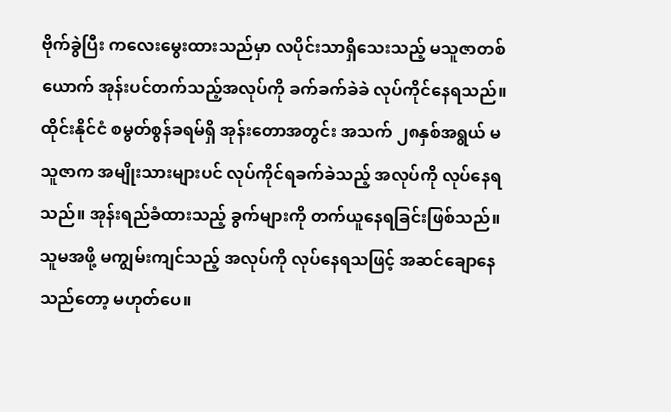ဗိုက်ခွဲပြီး ကလေးမွေးထားသည်မှာ လပိုင်းသာရှိသေးသည့် မသူဇာတစ်ယောက် အုန်းပင်တက်သည့်အလုပ်ကို ခက်ခက်ခဲခဲ လုပ်ကိုင်နေရသည်။
ထိုင်းနိုင်ငံ စမွတ်စွန်ခရမ်ရှိ အုန်းတောအတွင်း အသက် ၂၈နှစ်အရွယ် မသူဇာက အမျိုးသားများပင် လုပ်ကိုင်ရခက်ခဲသည့် အလုပ်ကို လုပ်နေရသည်။ အုန်းရည်ခံထားသည့် ခွက်များကို တက်ယူနေရခြင်းဖြစ်သည်။
သူမအဖို့ မကျွမ်းကျင်သည့် အလုပ်ကို လုပ်နေရသဖြင့် အဆင်ချောနေသည်တော့ မဟုတ်ပေ။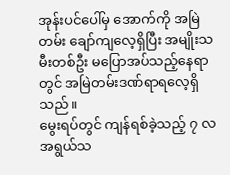အုန်းပင်ပေါ်မှ အောက်ကို အမြဲတမ်း ချော်ကျလေ့ရှိပြီး အမျိုးသမီးတစ်ဦး မပြောအပ်သည့်နေရာတွင် အမြဲတမ်းဒဏ်ရာရလေ့ရှိသည်။
မွေးရပ်တွင် ကျန်ရစ်ခဲ့သည့် ၇ လအရွယ်သ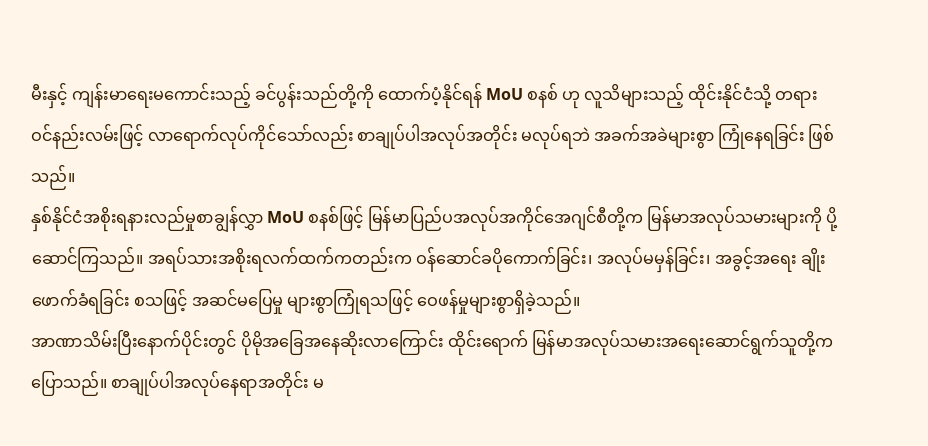မီးနှင့် ကျန်းမာရေးမကောင်းသည့် ခင်ပွန်းသည်တို့ကို ထောက်ပံ့နိုင်ရန် MoU စနစ် ဟု လူသိများသည့် ထိုင်းနိုင်ငံသို့ တရားဝင်နည်းလမ်းဖြင့် လာရောက်လုပ်ကိုင်သော်လည်း စာချုပ်ပါအလုပ်အတိုင်း မလုပ်ရဘဲ အခက်အခဲများစွာ ကြုံနေရခြင်း ဖြစ်သည်။
နှစ်နိုင်ငံအစိုးရနားလည်မှုစာချွန်လွှာ MoU စနစ်ဖြင့် မြန်မာပြည်ပအလုပ်အကိုင်အေဂျင်စီတို့က မြန်မာအလုပ်သမားများကို ပို့ဆောင်ကြသည်။ အရပ်သားအစိုးရလက်ထက်ကတည်းက ဝန်ဆောင်ခပိုကောက်ခြင်း၊ အလုပ်မမှန်ခြင်း၊ အခွင့်အရေး ချိုးဖောက်ခံရခြင်း စသဖြင့် အဆင်မပြေမှု များစွာကြုံရသဖြင့် ဝေဖန်မှုများစွာရှိခဲ့သည်။
အာဏာသိမ်းပြီးနောက်ပိုင်းတွင် ပိုမိုအခြေအနေဆိုးလာကြောင်း ထိုင်းရောက် မြန်မာအလုပ်သမားအရေးဆောင်ရွက်သူတို့က ပြောသည်။ စာချုပ်ပါအလုပ်နေရာအတိုင်း မ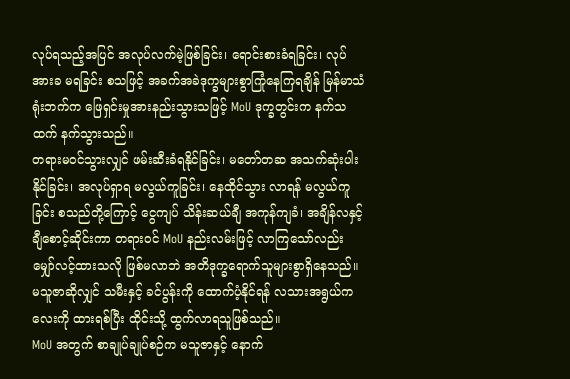လုပ်ရသည့်အပြင် အလုပ်လက်မဲ့ဖြစ်ခြင်း၊ ရောင်းစားခံရခြင်း၊ လုပ်အားခ မရခြင်း စသဖြင့် အခက်အခဲဒုက္ခများစွာကြုံနေကြရချိန် မြန်မာသံရုံးဘက်က ဖြေရှင်းမှုအားနည်းသွားသဖြင့် MoU ဒုက္ခတွင်းက နက်သထက် နက်သွားသည်။
တရားမဝင်သွားလျှင် ဖမ်းဆီးခံရနိုင်ခြင်း၊ မတော်တဆ အသက်ဆုံးပါးနိုင်ခြင်း၊ အလုပ်ရှာရ မလွယ်ကူခြင်း၊ နေထိုင်သွား လာရန် မလွယ်ကူခြင်း စသည်တို့ကြောင့် ငွေကျပ် သိန်းဆယ်ချီ အကုန်ကျခံ၊ အချိန်လနှင့်ချီစောင့်ဆိုင်းကာ တရားဝင် MoU နည်းလမ်းဖြင့် လာကြသော်လည်း မျှော်လင့်ထားသလို ဖြစ်မလာဘဲ အတိဒုက္ခရောက်သူများစွာရှိနေသည်။
မသူဇာဆိုလျှင် သမီးနှင့် ခင်ပွန်းကို ထောက်ပံ့နိုင်ရန် လသားအရွယ်ကလေးကို ထားရစ်ပြီး ထိုင်းသို့ ထွက်လာရသူဖြစ်သည်။
MoU အတွက် စာချုပ်ချုပ်စဉ်က မသူဇာနှင့် နောက်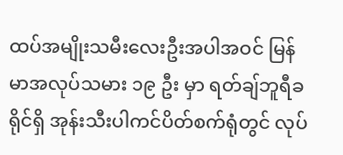ထပ်အမျိုးသမီးလေးဦးအပါအဝင် မြန်မာအလုပ်သမား ၁၉ ဦး မှာ ရတ်ချ်ဘူရီခရိုင်ရှိ အုန်းသီးပါကင်ပိတ်စက်ရုံတွင် လုပ်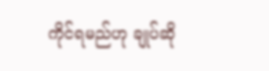ကိုင်ရမည်ဟု ချုပ်ဆို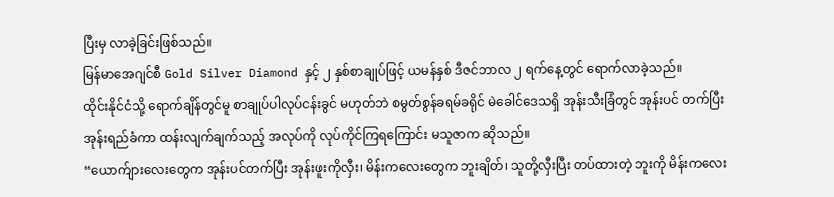ပြီးမှ လာခဲ့ခြင်းဖြစ်သည်။
မြန်မာအေဂျင်စီ Gold Silver Diamond နှင့် ၂ နှစ်စာချုပ်ဖြင့် ယမန်နှစ် ဒီဇင်ဘာလ ၂ ရက်နေ့တွင် ရောက်လာခဲ့သည်။
ထိုင်းနိုင်ငံသို့ ရောက်ချိန်တွင်မူ စာချုပ်ပါလုပ်ငန်းခွင် မဟုတ်ဘဲ စမွတ်စွန်ခရမ်ခရိုင် မဲခေါင်ဒေသရှိ အုန်းသီးခြံတွင် အုန်းပင် တက်ပြီး အုန်းရည်ခံကာ ထန်းလျက်ချက်သည့် အလုပ်ကို လုပ်ကိုင်ကြရကြောင်း မသူဇာက ဆိုသည်။
“ယောက်ျားလေးတွေက အုန်းပင်တက်ပြီး အုန်းဖူးကိုလှီး၊ မိန်းကလေးတွေက ဘူးချိတ်၊ သူတို့လှီးပြီး တပ်ထားတဲ့ ဘူးကို မိန်းကလေး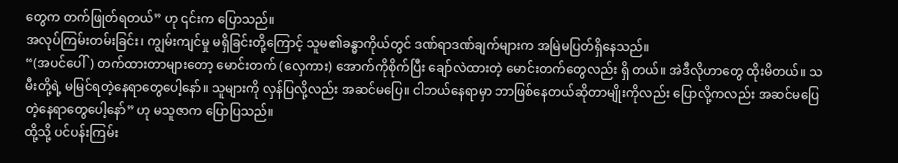တွေက တက်ဖြုတ်ရတယ်” ဟု ၎င်းက ပြောသည်။
အလုပ်ကြမ်းတမ်းခြင်း၊ ကျွမ်းကျင်မှု မရှိခြင်းတို့ကြောင့် သူမ၏ခန္ဓာကိုယ်တွင် ဒဏ်ရာဒဏ်ချက်များက အမြဲမပြတ်ရှိနေသည်။
“(အပင်ပေါ်) တက်ထားတာများတော့ မောင်းတက် (လှေကား) အောက်ကိုစိုက်ပြီး ချော်လဲထားတဲ့ မောင်းတက်တွေလည်း ရှိ တယ်။ အဲဒီလိုဟာတွေ ထိုးမိတယ်။ သမီးတို့ရဲ့ မမြင်ရတဲ့နေရာတွေပေါ့နော်။ သူများကို လှန်ပြလို့လည်း အဆင်မပြေ။ ငါဘယ်နေရာမှာ ဘာဖြစ်နေတယ်ဆိုတာမျိုးကိုလည်း ပြောလို့ကလည်း အဆင်မပြေတဲ့နေရာတွေပေါ့နော်” ဟု မသူဇာက ပြောပြသည်။
ထို့သို့ ပင်ပန်းကြမ်း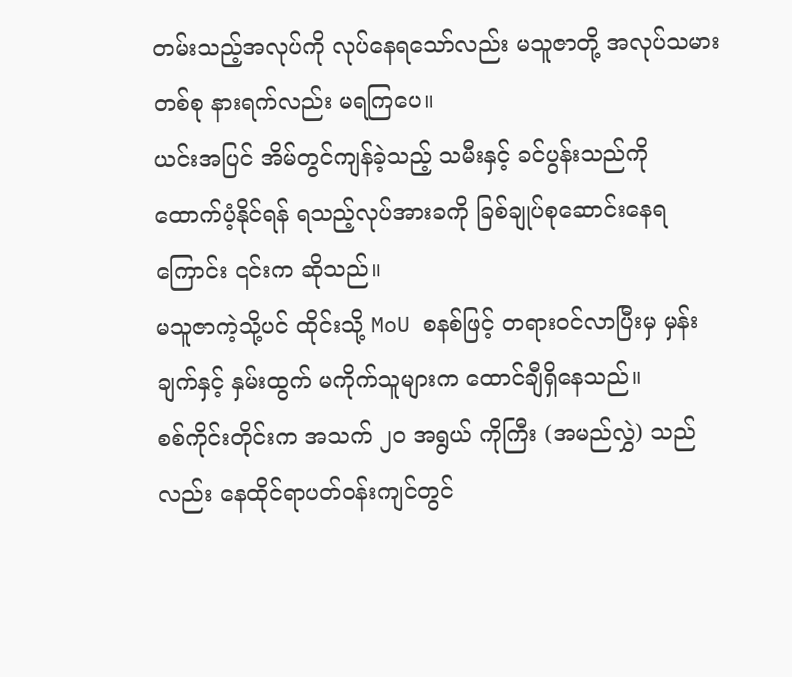တမ်းသည့်အလုပ်ကို လုပ်နေရသော်လည်း မသူဇာတို့ အလုပ်သမားတစ်စု နားရက်လည်း မရကြပေ။
ယင်းအပြင် အိမ်တွင်ကျန်ခဲ့သည့် သမီးနှင့် ခင်ပွန်းသည်ကို ထောက်ပံ့နိုင်ရန် ရသည့်လုပ်အားခကို ခြစ်ချုပ်စုဆောင်းနေရ ကြောင်း ၎င်းက ဆိုသည်။
မသူဇာကဲ့သို့ပင် ထိုင်းသို့ MoU စနစ်ဖြင့် တရားဝင်လာပြီးမှ မှန်းချက်နှင့် နှမ်းထွက် မကိုက်သူများက ထောင်ချီရှိနေသည်။
စစ်ကိုင်းတိုင်းက အသက် ၂၀ အရွယ် ကိုကြီး (အမည်လွှဲ) သည်လည်း နေထိုင်ရာပတ်ဝန်းကျင်တွင်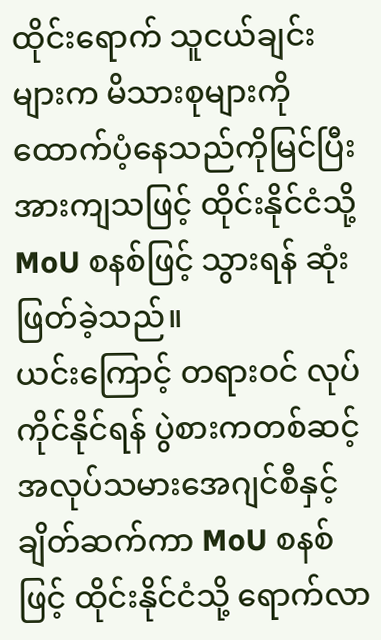ထိုင်းရောက် သူငယ်ချင်း များက မိသားစုများကို ထောက်ပံ့နေသည်ကိုမြင်ပြီး အားကျသဖြင့် ထိုင်းနိုင်ငံသို့ MoU စနစ်ဖြင့် သွားရန် ဆုံးဖြတ်ခဲ့သည်။
ယင်းကြောင့် တရားဝင် လုပ်ကိုင်နိုင်ရန် ပွဲစားကတစ်ဆင့် အလုပ်သမားအေဂျင်စီနှင့် ချိတ်ဆက်ကာ MoU စနစ်ဖြင့် ထိုင်းနိုင်ငံသို့ ရောက်လာ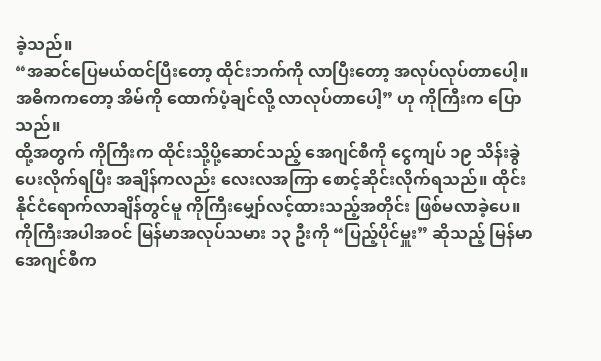ခဲ့သည်။
“အဆင်ပြေမယ်ထင်ပြီးတော့ ထိုင်းဘက်ကို လာပြီးတော့ အလုပ်လုပ်တာပေါ့။ အဓိကကတော့ အိမ်ကို ထောက်ပံ့ချင်လို့ လာလုပ်တာပေါ့” ဟု ကိုကြီးက ပြောသည်။
ထို့အတွက် ကိုကြီးက ထိုင်းသို့ပို့ဆောင်သည့် အေဂျင်စီကို ငွေကျပ် ၁၉ သိန်းခွဲပေးလိုက်ရပြီး အချိန်ကလည်း လေးလအကြာ စောင့်ဆိုင်းလိုက်ရသည်။ ထိုင်းနိုင်ငံရောက်လာချိန်တွင်မူ ကိုကြီးမျှော်လင့်ထားသည့်အတိုင်း ဖြစ်မလာခဲ့ပေ။
ကိုကြီးအပါအဝင် မြန်မာအလုပ်သမား ၁၃ ဦးကို “ပြည့်ပိုင်မှူး” ဆိုသည့် မြန်မာအေဂျင်စီက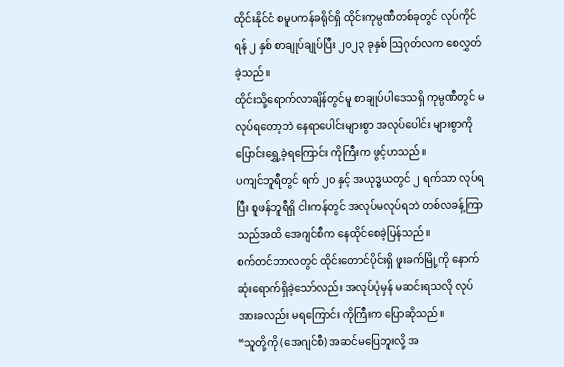ထိုင်းနိုင်ငံ စမူပကန်ခရိုင်ရှိ ထိုင်းကုမ္ပဏီတစ်ခုတွင် လုပ်ကိုင်ရန် ၂ နှစ် စာချုပ်ချုပ်ပြီး ၂၀၂၃ ခုနှစ် ဩဂုတ်လက စေလွှတ်ခဲ့သည်။
ထိုင်းသို့ရောက်လာချိန်တွင်မူ စာချုပ်ပါဒေသရှိ ကုမ္ပဏီတွင် မလုပ်ရတော့ဘဲ နေရာပေါင်းများစွာ အလုပ်ပေါင်း များစွာကို ပြောင်းရွှေ့ခဲ့ရကြောင်း ကိုကြီးက ဖွင့်ဟသည်။
ပကျင်ဘူရီတွင် ရက် ၂၀ နှင့် အယုဒ္ဓယတွင် ၂ ရက်သာ လုပ်ရပြီး စူဖန်ဘူရီရှိ ငါးကန်တွင် အလုပ်မလုပ်ရဘဲ တစ်လခန့်ကြာ သည်အထိ အေဂျင်စီက နေထိုင်စေခဲ့ပြန်သည်။
စက်တင်ဘာလတွင် ထိုင်းတောင်ပိုင်းရှိ ဖူးခက်မြို့ကို နောက်ဆုံးရောက်ရှိခဲ့သော်လည်း အလုပ်ပုံမှန် မဆင်းရသလို လုပ်အားခလည်း မရကြောင်း ကိုကြီးက ပြောဆိုသည်။
“သူတို့ကို (အေဂျင်စီ) အဆင်မပြေဘူးလို့ အ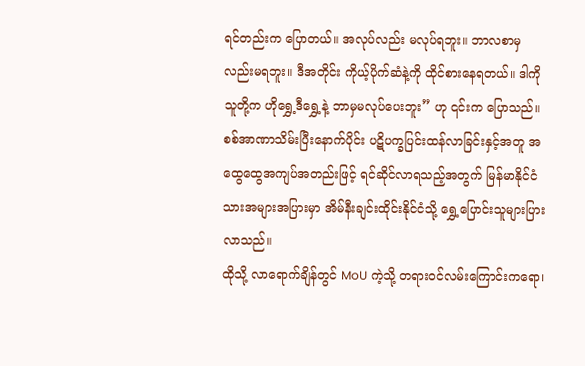ရင်တည်းက ပြောတယ်။ အလုပ်လည်း မလုပ်ရဘူး။ ဘာလစာမှလည်းမရဘူး။ ဒီအတိုင်း ကိုယ့်ပိုက်ဆံနဲ့ကို ထိုင်စားနေရတယ်။ ဒါကို သူတို့က ဟိုရွှေ့ဒီရွှေ့နဲ့ ဘာမှမလုပ်ပေးဘူး” ဟု ၎င်းက ပြောသည်။
စစ်အာဏာသိမ်းပြီးနောက်ပိုင်း ပဋိပက္ခပြင်းထန်လာခြင်းနှင့်အတူ အထွေထွေအကျပ်အတည်းဖြင့် ရင်ဆိုင်လာရသည့်အတွက် မြန်မာနိုင်ငံသားအများအပြားမှာ အိမ်နီးချင်းထိုင်းနိုင်ငံသို့ ရွှေ့ပြောင်းသူများပြားလာသည်။
ထိုသို့ လာရောက်ချိန်တွင် MoU ကဲ့သို့ တရားဝင်လမ်းကြောင်းကရော၊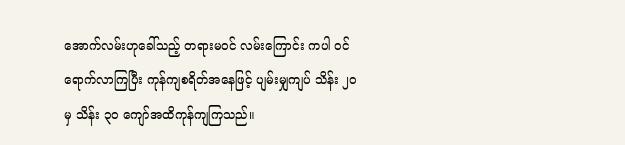အောက်လမ်းဟုခေါ်သည့် တရားမဝင် လမ်းကြောင်း ကပါ ဝင်ရောက်လာကြပြီး ကုန်ကျစရိတ်အနေဖြင့် ပျမ်းမျှကျပ် သိန်း ၂၀ မှ သိန်း ၃၀ ကျော်အထိကုန်ကျကြသည်။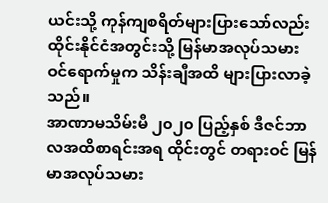ယင်းသို့ ကုန်ကျစရိတ်များပြားသော်လည်း ထိုင်းနိုင်ငံအတွင်းသို့ မြန်မာအလုပ်သမား ဝင်ရောက်မှုက သိန်းချီအထိ များပြားလာခဲ့သည်။
အာဏာမသိမ်းမီ ၂၀၂၀ ပြည့်နှစ် ဒီဇင်ဘာလအထိစာရင်းအရ ထိုင်းတွင် တရားဝင် မြန်မာအလုပ်သမား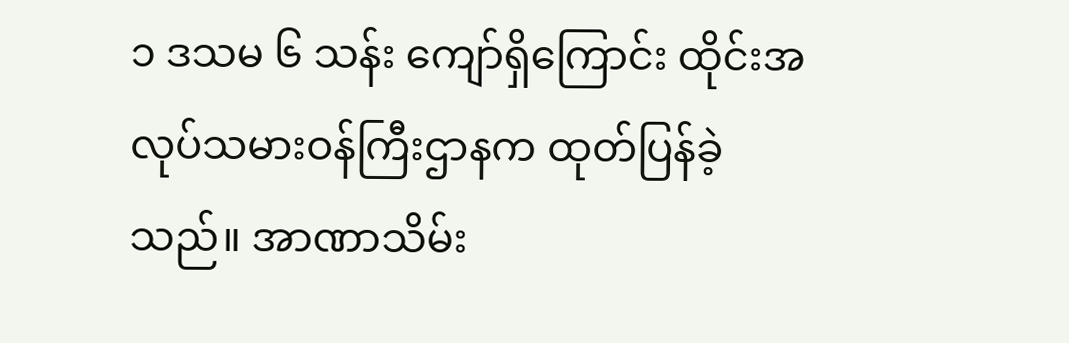၁ ဒသမ ၆ သန်း ကျော်ရှိကြောင်း ထိုင်းအလုပ်သမားဝန်ကြီးဌာနက ထုတ်ပြန်ခဲ့သည်။ အာဏာသိမ်း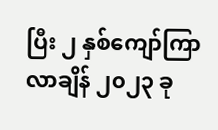ပြီး ၂ နှစ်ကျော်ကြာလာချိန် ၂၀၂၃ ခု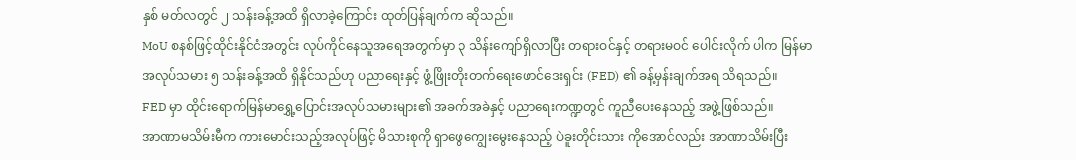နှစ် မတ်လတွင် ၂ သန်းခန့်အထိ ရှိလာခဲ့ကြောင်း ထုတ်ပြန်ချက်က ဆိုသည်။
MoU စနစ်ဖြင့်ထိုင်းနိုင်ငံအတွင်း လုပ်ကိုင်နေသူအရေအတွက်မှာ ၃ သိန်းကျော်ရှိလာပြီး တရားဝင်နှင့် တရားမဝင် ပေါင်းလိုက် ပါက မြန်မာအလုပ်သမား ၅ သန်းခန့်အထိ ရှိနိုင်သည်ဟု ပညာရေးနှင့် ဖွံ့ဖြိုးတိုးတက်ရေးဖောင်ဒေးရှင်း (FED) ၏ ခန့်မှန်းချက်အရ သိရသည်။
FED မှာ ထိုင်းရောက်မြန်မာရွှေ့ပြောင်းအလုပ်သမားများ၏ အခက်အခဲနှင့် ပညာရေးကဏ္ဍတွင် ကူညီပေးနေသည့် အဖွဲ့ဖြစ်သည်။
အာဏာမသိမ်းမီက ကားမောင်းသည့်အလုပ်ဖြင့် မိသားစုကို ရှာဖွေကျွေးမွေးနေသည့် ပဲခူးတိုင်းသား ကိုအောင်လည်း အာဏာသိမ်းပြီး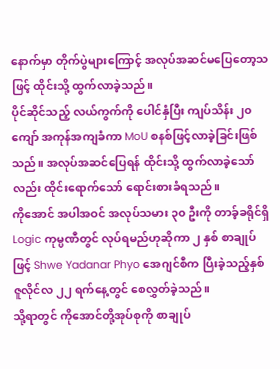နောက်မှာ တိုက်ပွဲများကြောင့် အလုပ်အဆင်မပြေတော့သဖြင့် ထိုင်းသို့ ထွက်လာခဲ့သည်။
ပိုင်ဆိုင်သည့် လယ်ကွက်ကို ပေါင်နှံပြီး ကျပ်သိန်း ၂၀ကျော် အကုန်အကျခံကာ MoU စနစ်ဖြင့်လာခဲ့ခြင်းဖြစ်သည်။ အလုပ်အဆင်ပြေရန် ထိုင်းသို့ ထွက်လာခဲ့သော်လည်း ထိုင်းရောက်သော် ရောင်းစားခံရသည်။
ကိုအောင် အပါအဝင် အလုပ်သမား ၃၀ ဦးကို တာခ့်ခရိုင်ရှိ Logic ကုမ္ပဏီတွင် လုပ်ရမည်ဟုဆိုကာ ၂ နှစ် စာချုပ်ဖြင့် Shwe Yadanar Phyo အေဂျင်စီက ပြီးခဲ့သည့်နှစ် ဇူလိုင်လ ၂၂ ရက်နေ့တွင် စေလွှတ်ခဲ့သည်။
သို့ရာတွင် ကိုအောင်တို့အုပ်စုကို စာချုပ်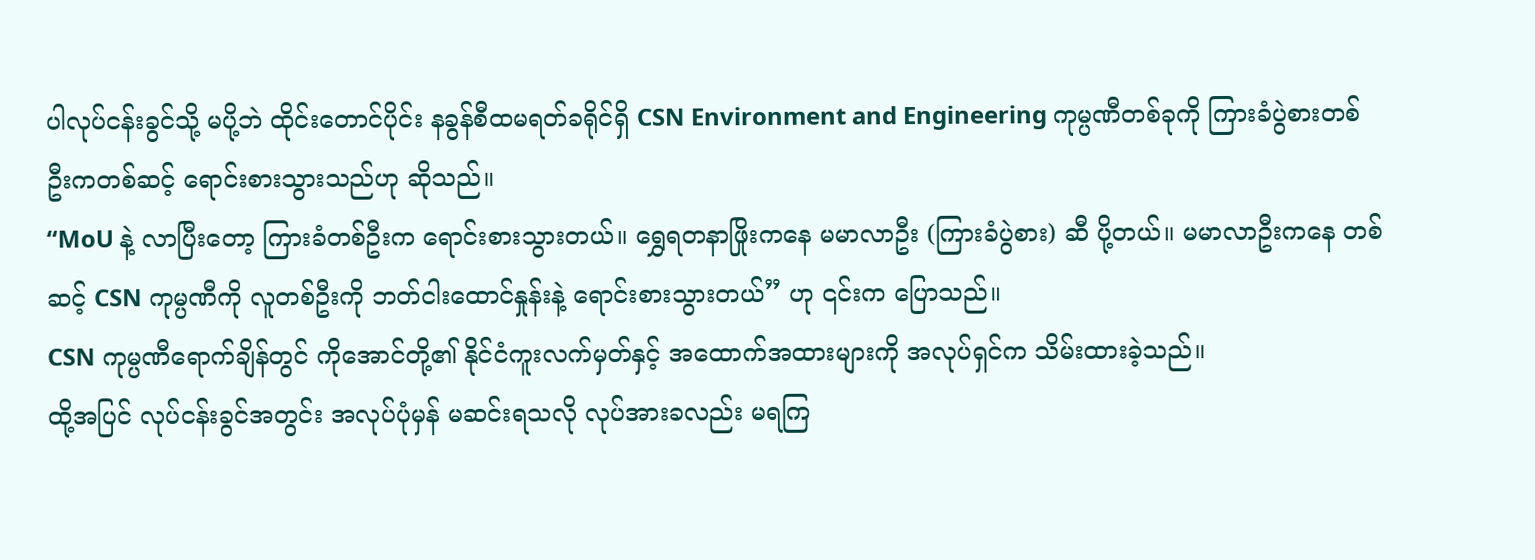ပါလုပ်ငန်းခွင်သို့ မပို့ဘဲ ထိုင်းတောင်ပိုင်း နခွန်စီထမရတ်ခရိုင်ရှိ CSN Environment and Engineering ကုမ္ပဏီတစ်ခုကို ကြားခံပွဲစားတစ်ဦးကတစ်ဆင့် ရောင်းစားသွားသည်ဟု ဆိုသည်။
“MoU နဲ့ လာပြီးတော့ ကြားခံတစ်ဦးက ရောင်းစားသွားတယ်။ ရွှေရတနာဖြိုးကနေ မမာလာဦး (ကြားခံပွဲစား) ဆီ ပို့တယ်။ မမာလာဦးကနေ တစ်ဆင့် CSN ကုမ္ပဏီကို လူတစ်ဦးကို ဘတ်ငါးထောင်နှုန်းနဲ့ ရောင်းစားသွားတယ်” ဟု ၎င်းက ပြောသည်။
CSN ကုမ္ပဏီရောက်ချိန်တွင် ကိုအောင်တို့၏ နိုင်ငံကူးလက်မှတ်နှင့် အထောက်အထားများကို အလုပ်ရှင်က သိမ်းထားခဲ့သည်။
ထို့အပြင် လုပ်ငန်းခွင်အတွင်း အလုပ်ပုံမှန် မဆင်းရသလို လုပ်အားခလည်း မရကြ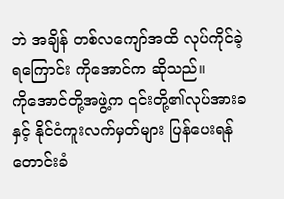ဘဲ အချိန် တစ်လကျော်အထိ လုပ်ကိုင်ခဲ့ ရကြောင်း ကိုအောင်က ဆိုသည်။
ကိုအောင်တို့အဖွဲ့က ၎င်းတို့၏လုပ်အားခနှင့် နိုင်ငံကူးလက်မှတ်များ ပြန်ပေးရန် တောင်းခံ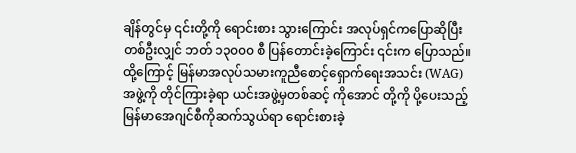ချိန်တွင်မှ ၎င်းတို့ကို ရောင်းစား သွားကြောင်း အလုပ်ရှင်ကပြောဆိုပြီး တစ်ဦးလျှင် ဘတ် ၁၃၀၀၀ စီ ပြန်တောင်းခဲ့ကြောင်း ၎င်းက ပြောသည်။
ထို့ကြောင့် မြန်မာအလုပ်သမားကူညီစောင့်ရှောက်ရေးအသင်း (WAG) အဖွဲ့ကို တိုင်ကြားခဲ့ရာ ယင်းအဖွဲ့မှတစ်ဆင့် ကိုအောင် တို့ကို ပို့ပေးသည့်မြန်မာအေဂျင်စီကိုဆက်သွယ်ရာ ရောင်းစားခဲ့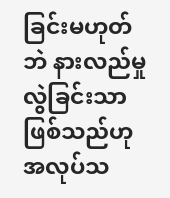ခြင်းမဟုတ်ဘဲ နားလည်မှုလွဲခြင်းသာဖြစ်သည်ဟု အလုပ်သ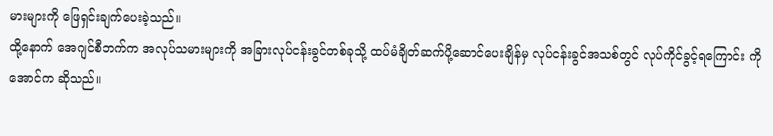မားများကို ဖြေရှင်းချက်ပေးခဲ့သည်။
ထို့နောက် အေဂျင်စီဘက်က အလုပ်သမားများကို အခြားလုပ်ငန်းခွင်တစ်ခုသို့ ထပ်မံချိတ်ဆက်ပို့ဆောင်ပေးချိန်မှ လုပ်ငန်းခွင်အသစ်တွင် လုပ်ကိုင်ခွင့်ရကြောင်း ကိုအောင်က ဆိုသည်။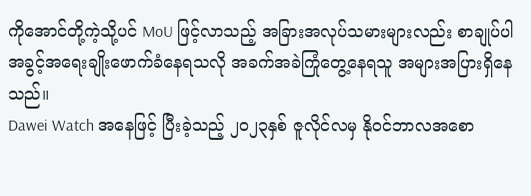ကိုအောင်တို့ကဲ့သို့ပင် MoU ဖြင့်လာသည့် အခြားအလုပ်သမားများလည်း စာချုပ်ပါ အခွင့်အရေးချိုးဖောက်ခံနေရသလို အခက်အခဲကြုံတွေ့နေရသူ အများအပြားရှိနေသည်။
Dawei Watch အနေဖြင့် ပြီးခဲ့သည့် ၂၀၂၃နှစ် ဇူလိုင်လမှ နိုဝင်ဘာလအစော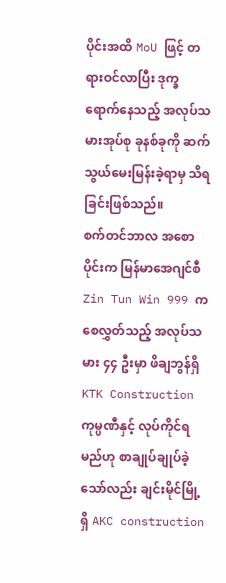ပိုင်းအထိ MoU ဖြင့် တရားဝင်လာပြီး ဒုက္ခရောက်နေသည့် အလုပ်သမားအုပ်စု ခုနစ်ခုကို ဆက်သွယ်မေးမြန်းခဲ့ရာမှ သိရခြင်းဖြစ်သည်။
စက်တင်ဘာလ အစောပိုင်းက မြန်မာအေဂျင်စီ Zin Tun Win 999 က စေလွှတ်သည့် အလုပ်သမား ၄၄ ဦးမှာ ဖိချဘွန်ရှိ KTK Construction ကုမ္ပဏီနှင့် လုပ်ကိုင်ရမည်ဟု စာချုပ်ချုပ်ခဲ့သော်လည်း ချင်းမိုင်မြို့ရှိ AKC construction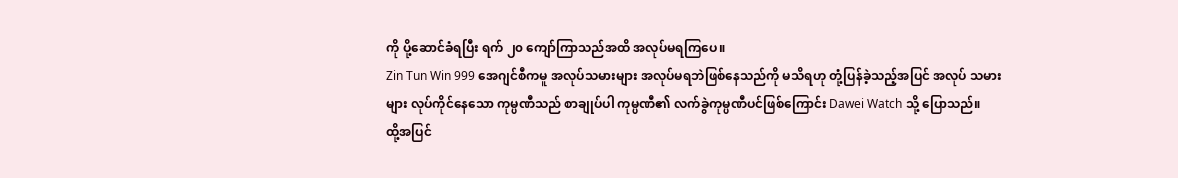ကို ပို့ဆောင်ခံရပြီး ရက် ၂၀ ကျော်ကြာသည်အထိ အလုပ်မရကြပေ။
Zin Tun Win 999 အေဂျင်စီကမူ အလုပ်သမားများ အလုပ်မရဘဲဖြစ်နေသည်ကို မသိရဟု တုံ့ပြန်ခဲ့သည့်အပြင် အလုပ် သမားများ လုပ်ကိုင်နေသော ကုမ္ပဏီသည် စာချုပ်ပါ ကုမ္ပဏီ၏ လက်ခွဲကုမ္ပဏီပင်ဖြစ်ကြောင်း Dawei Watch သို့ ပြောသည်။
ထို့အပြင်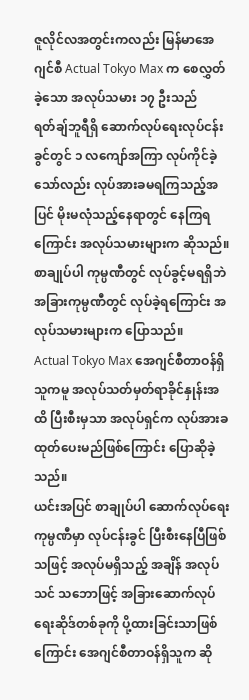ဇူလိုင်လအတွင်းကလည်း မြန်မာအေဂျင်စီ Actual Tokyo Max က စေလွှတ်ခဲ့သော အလုပ်သမား ၁၇ ဦးသည် ရတ်ချ်ဘူရီရှိ ဆောက်လုပ်ရေးလုပ်ငန်းခွင်တွင် ၁ လကျော်အကြာ လုပ်ကိုင်ခဲ့သော်လည်း လုပ်အားခမရကြသည့်အပြင် မိုးမလုံသည့်နေရာတွင် နေကြရကြောင်း အလုပ်သမားများက ဆိုသည်။
စာချုပ်ပါ ကုမ္ပဏီတွင် လုပ်ခွင့်မရရှိဘဲ အခြားကုမ္ပဏီတွင် လုပ်ခဲ့ရကြောင်း အလုပ်သမားများက ပြောသည်။
Actual Tokyo Max အေဂျင်စီတာဝန်ရှိသူကမူ အလုပ်သတ်မှတ်ရာခိုင်နှုန်းအထိ ပြီးစီးမှသာ အလုပ်ရှင်က လုပ်အားခ ထုတ်ပေးမည်ဖြစ်ကြောင်း ပြောဆိုခဲ့သည်။
ယင်းအပြင် စာချုပ်ပါ ဆောက်လုပ်ရေးကုမ္ပဏီမှာ လုပ်ငန်းခွင် ပြီးစီးနေပြီဖြစ်သဖြင့် အလုပ်မရှိသည့် အချိန် အလုပ်သင် သဘောဖြင့် အခြားဆောက်လုပ်ရေးဆိုဒ်တစ်ခုကို ပို့ထားခြင်းသာဖြစ်ကြောင်း အေဂျင်စီတာဝန်ရှိသူက ဆို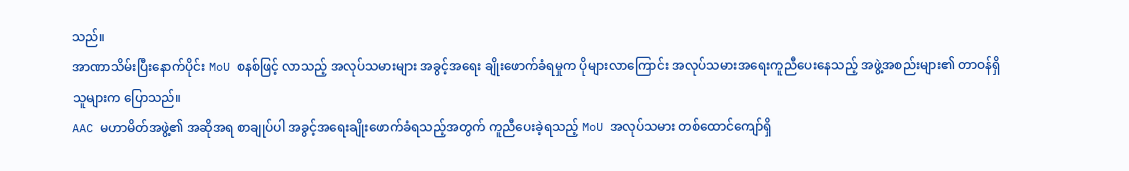သည်။
အာဏာသိမ်းပြီးနောက်ပိုင်း MoU စနစ်ဖြင့် လာသည့် အလုပ်သမားများ အခွင့်အရေး ချိုးဖောက်ခံရမှုက ပိုများလာကြောင်း အလုပ်သမားအရေးကူညီပေးနေသည့် အဖွဲ့အစည်းများ၏ တာဝန်ရှိသူများက ပြောသည်။
AAC မဟာမိတ်အဖွဲ့၏ အဆိုအရ စာချုပ်ပါ အခွင့်အရေးချိုးဖောက်ခံရသည့်အတွက် ကူညီပေးခဲ့ရသည့် MoU အလုပ်သမား တစ်ထောင်ကျော်ရှိ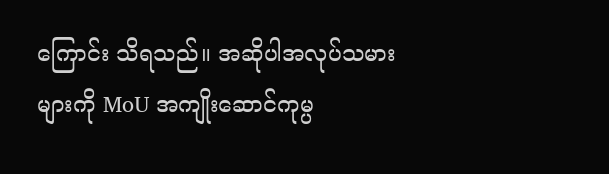ကြောင်း သိရသည်။ အဆိုပါအလုပ်သမားများကို MoU အကျိုးဆောင်ကုမ္ပ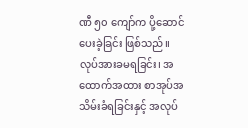ဏီ ၅၀ ကျော်က ပို့ဆောင်ပေးခဲ့ခြင်း ဖြစ်သည်။
လုပ်အားခမရခြင်း၊ အထောက်အထား စာအုပ်အသိမ်းခံရခြင်းနှင့် အလုပ်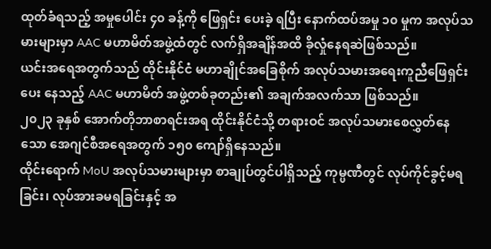ထုတ်ခံရသည့် အမှုပေါင်း ၄၀ ခန့်ကို ဖြေရှင်း ပေးခဲ့ ရပြီး နောက်ထပ်အမှု ၁၀ မှုက အလုပ်သမားများမှာ AAC မဟာမိတ်အဖွဲ့ထံတွင် လက်ရှိအချိန်အထိ ခိုလှုံနေရဆဲဖြစ်သည်။
ယင်းအရေအတွက်သည် ထိုင်းနိုင်ငံ မဟာချိုင်အခြေစိုက် အလုပ်သမားအရေးကူညီဖြေရှင်းပေး နေသည့် AAC မဟာမိတ် အဖွဲ့တစ်ခုတည်း၏ အချက်အလက်သာ ဖြစ်သည်။
၂၀၂၃ ခုနှစ် အောက်တိုဘာစာရင်းအရ ထိုင်းနိုင်ငံသို့ တရားဝင် အလုပ်သမားစေလွှတ်နေသော အေဂျင်စီအရေအတွက် ၁၅၀ ကျော်ရှိနေသည်။
ထိုင်းရောက် MoU အလုပ်သမားများမှာ စာချုပ်တွင်ပါရှိသည့် ကုမ္ပဏီတွင် လုပ်ကိုင်ခွင့်မရခြင်း၊ လုပ်အားခမရခြင်းနှင့် အ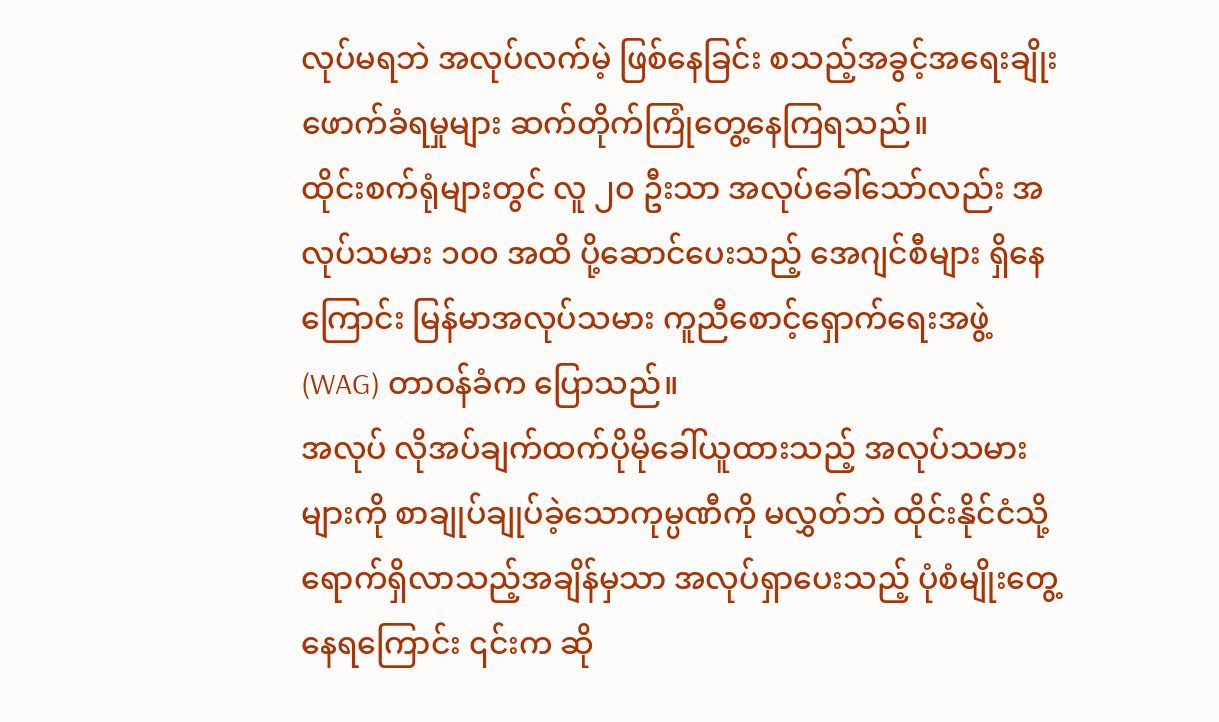လုပ်မရဘဲ အလုပ်လက်မဲ့ ဖြစ်နေခြင်း စသည့်အခွင့်အရေးချိုးဖောက်ခံရမှုများ ဆက်တိုက်ကြုံတွေ့နေကြရသည်။
ထိုင်းစက်ရုံများတွင် လူ ၂၀ ဦးသာ အလုပ်ခေါ်သော်လည်း အလုပ်သမား ၁၀၀ အထိ ပို့ဆောင်ပေးသည့် အေဂျင်စီများ ရှိနေကြောင်း မြန်မာအလုပ်သမား ကူညီစောင့်ရှောက်ရေးအဖွဲ့ (WAG) တာဝန်ခံက ပြောသည်။
အလုပ် လိုအပ်ချက်ထက်ပိုမိုခေါ်ယူထားသည့် အလုပ်သမားများကို စာချုပ်ချုပ်ခဲ့သောကုမ္ပဏီကို မလွှတ်ဘဲ ထိုင်းနိုင်ငံသို့ ရောက်ရှိလာသည့်အချိန်မှသာ အလုပ်ရှာပေးသည့် ပုံစံမျိုးတွေ့နေရကြောင်း ၎င်းက ဆို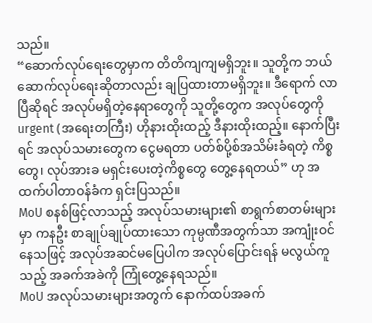သည်။
“ဆောက်လုပ်ရေးတွေမှာက တိတိကျကျမရှိဘူး။ သူတို့က ဘယ်ဆောက်လုပ်ရေးဆိုတာလည်း ချပြထားတာမရှိဘူး။ ဒီရောက် လာပြီဆိုရင် အလုပ်မရှိတဲ့နေရာတွေကို သူတို့တွေက အလုပ်တွေကို urgent (အရေးတကြီး) ဟိုနားထိုးထည့် ဒီနားထိုးထည့်။ နောက်ပြီးရင် အလုပ်သမားတွေက ငွေမရတာ ပတ်စ်ပို့စ်အသိမ်းခံရတဲ့ ကိစ္စတွေ၊ လုပ်အားခ မရှင်းပေးတဲ့ကိစ္စတွေ တွေ့နေရတယ်” ဟု အထက်ပါတာဝန်ခံက ရှင်းပြသည်။
MoU စနစ်ဖြင့်လာသည့် အလုပ်သမားများ၏ စာရွက်စာတမ်းများမှာ ကနဦး စာချုပ်ချုပ်ထားသော ကုမ္ပဏီအတွက်သာ အကျုံးဝင်နေသဖြင့် အလုပ်အဆင်မပြေပါက အလုပ်ပြောင်းရန် မလွယ်ကူသည့် အခက်အခဲကို ကြုံတွေ့နေရသည်။
MoU အလုပ်သမားများအတွက် နောက်ထပ်အခက်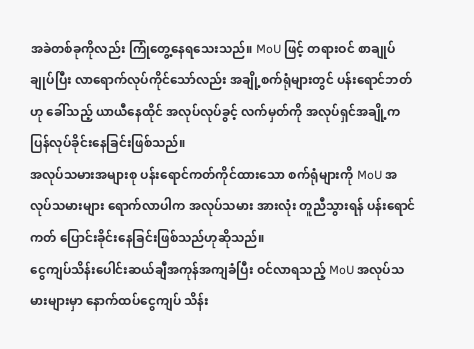အခဲတစ်ခုကိုလည်း ကြုံတွေ့နေရသေးသည်။ MoU ဖြင့် တရားဝင် စာချုပ်ချုပ်ပြီး လာရောက်လုပ်ကိုင်သော်လည်း အချို့စက်ရုံများတွင် ပန်းရောင်ဘတ်ဟု ခေါ်သည့် ယာယီနေထိုင် အလုပ်လုပ်ခွင့် လက်မှတ်ကို အလုပ်ရှင်အချို့က ပြန်လုပ်ခိုင်းနေခြင်းဖြစ်သည်။
အလုပ်သမားအများစု ပန်းရောင်ကတ်ကိုင်ထားသော စက်ရုံများကို MoU အလုပ်သမားများ ရောက်လာပါက အလုပ်သမား အားလုံး တူညီသွားရန် ပန်းရောင်ကတ် ပြောင်းခိုင်းနေခြင်းဖြစ်သည်ဟုဆိုသည်။
ငွေကျပ်သိန်းပေါင်းဆယ်ချီအကုန်အကျခံပြီး ဝင်လာရသည့် MoU အလုပ်သမားများမှာ နောက်ထပ်ငွေကျပ် သိန်း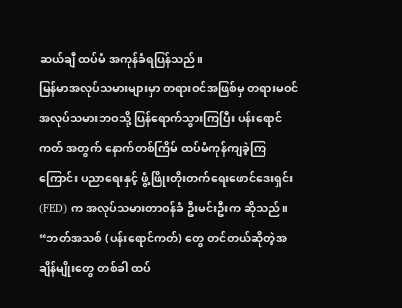ဆယ်ချီ ထပ်မံ အကုန်ခံရပြန်သည်။
မြန်မာအလုပ်သမားများမှာ တရားဝင်အဖြစ်မှ တရားမဝင် အလုပ်သမားဘဝသို့ ပြန်ရောက်သွားကြပြီး ပန်းရောင်ကတ် အတွက် နောက်တစ်ကြိမ် ထပ်မံကုန်ကျခဲ့ကြကြောင်း ပညာရေးနှင့် ဖွံ့ဖြိုးတိုးတက်ရေးဖောင်ဒေးရှင်း (FED) က အလုပ်သမားတာဝန်ခံ ဦးမင်းဦးက ဆိုသည်။
“ဘတ်အသစ် (ပန်းရောင်ကတ်) တွေ တင်တယ်ဆိုတဲ့အချိန်မျိုးတွေ တစ်ခါ ထပ်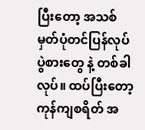ပြီးတော့ အသစ်မှတ်ပုံတင်ပြန်လုပ် ပွဲစားတွေ နဲ့ တစ်ခါလုပ်။ ထပ်ပြီးတော့ ကုန်ကျစရိတ် အ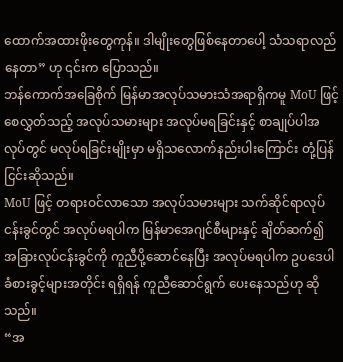ထောက်အထားဖိုးတွေကုန်။ ဒါမျိုးတွေဖြစ်နေတာပေါ့ သံသရာလည်နေတာ” ဟု ၎င်းက ပြောသည်။
ဘန်ကောက်အခြေစိုက် မြန်မာအလုပ်သမားသံအရာရှိကမူ MoU ဖြင့်စေလွှတ်သည့် အလုပ်သမားများ အလုပ်မရခြင်းနှင့် စာချုပ်ပါအလုပ်တွင် မလုပ်ရခြင်းမျိုးမှာ မရှိသလောက်နည်းပါးကြောင်း တုံ့ပြန်ငြင်းဆိုသည်။
MoU ဖြင့် တရားဝင်လာသော အလုပ်သမားများ သက်ဆိုင်ရာလုပ်ငန်းခွင်တွင် အလုပ်မရပါက မြန်မာအေဂျင်စီများနှင့် ချိတ်ဆက်၍ အခြားလုပ်ငန်းခွင်ကို ကူညီပို့ဆောင်နေပြီး အလုပ်မရပါက ဥပဒေပါခံစားခွင့်များအတိုင်း ရရှိရန် ကူညီဆောင်ရွက် ပေးနေသည်ဟု ဆိုသည်။
“အ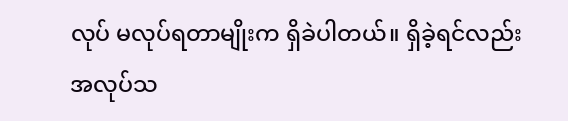လုပ် မလုပ်ရတာမျိုးက ရှိခဲပါတယ်။ ရှိခဲ့ရင်လည်း အလုပ်သ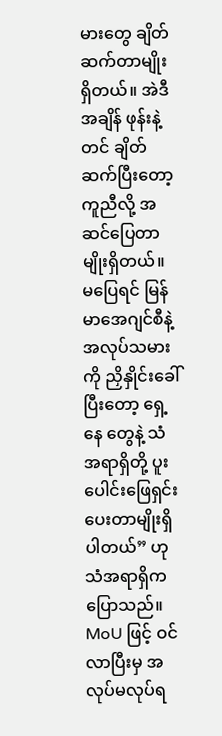မားတွေ ချိတ်ဆက်တာမျိုး ရှိတယ်။ အဲဒီအချိန် ဖုန်းနဲ့တင် ချိတ်ဆက်ပြီးတော့ ကူညီလို့ အဆင်ပြေတာမျိုးရှိတယ်။ မပြေရင် မြန်မာအေဂျင်စီနဲ့ အလုပ်သမားကို ညှိနှိုင်းခေါ်ပြီးတော့ ရှေ့နေ တွေနဲ့ သံအရာရှိတို့ ပူးပေါင်းဖြေရှင်းပေးတာမျိုးရှိပါတယ်” ဟု သံအရာရှိက ပြောသည်။
MoU ဖြင့် ဝင်လာပြီးမှ အလုပ်မလုပ်ရ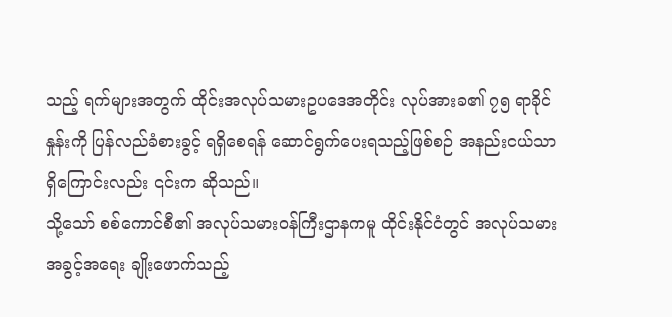သည့် ရက်များအတွက် ထိုင်းအလုပ်သမားဥပဒေအတိုင်း လုပ်အားခ၏ ၇၅ ရာခိုင်နှုန်းကို ပြန်လည်ခံစားခွင့် ရရှိစေရန် ဆောင်ရွက်ပေးရသည့်ဖြစ်စဉ် အနည်းငယ်သာရှိကြောင်းလည်း ၎င်းက ဆိုသည်။
သို့သော် စစ်ကောင်စီ၏ အလုပ်သမားဝန်ကြီးဌာနကမူ ထိုင်းနိုင်ငံတွင် အလုပ်သမားအခွင့်အရေး ချိုးဖောက်သည့်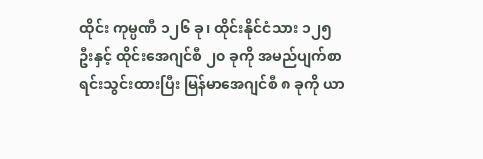ထိုင်း ကုမ္ပဏီ ၁၂၆ ခု၊ ထိုင်းနိုင်ငံသား ၁၂၅ ဦးနှင့် ထိုင်းအေဂျင်စီ ၂၀ ခုကို အမည်ပျက်စာရင်းသွင်းထားပြီး မြန်မာအေဂျင်စီ ၈ ခုကို ယာ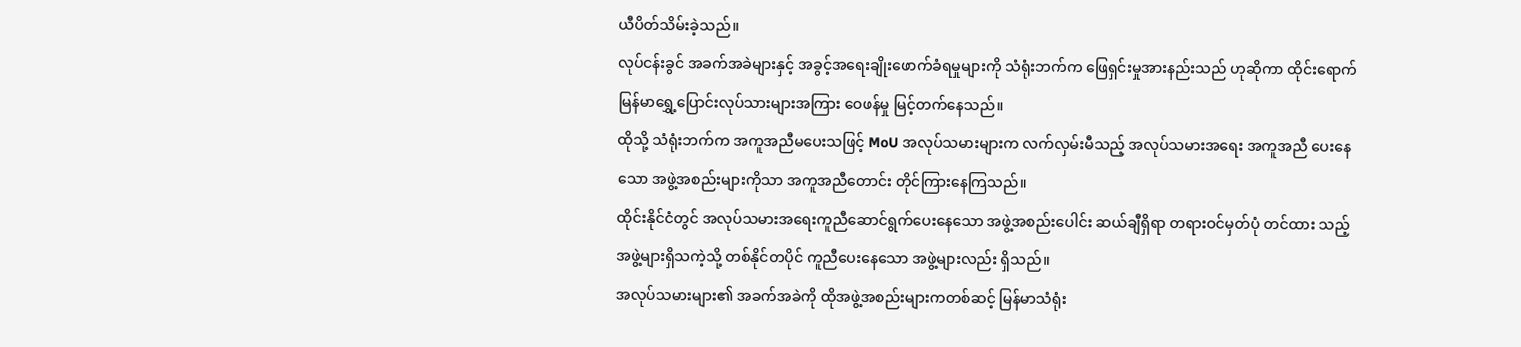ယီပိတ်သိမ်းခဲ့သည်။
လုပ်ငန်းခွင် အခက်အခဲများနှင့် အခွင့်အရေးချိုးဖောက်ခံရမှုများကို သံရုံးဘက်က ဖြေရှင်းမှုအားနည်းသည် ဟုဆိုကာ ထိုင်းရောက် မြန်မာရွှေ့ပြောင်းလုပ်သားများအကြား ဝေဖန်မှု မြင့်တက်နေသည်။
ထိုသို့ သံရုံးဘက်က အကူအညီမပေးသဖြင့် MoU အလုပ်သမားများက လက်လှမ်းမီသည့် အလုပ်သမားအရေး အကူအညီ ပေးနေသော အဖွဲ့အစည်းများကိုသာ အကူအညီတောင်း တိုင်ကြားနေကြသည်။
ထိုင်းနိုင်ငံတွင် အလုပ်သမားအရေးကူညီဆောင်ရွက်ပေးနေသော အဖွဲ့အစည်းပေါင်း ဆယ်ချီရှိရာ တရားဝင်မှတ်ပုံ တင်ထား သည့် အဖွဲ့များရှိသကဲ့သို့ တစ်နိုင်တပိုင် ကူညီပေးနေသော အဖွဲ့များလည်း ရှိသည်။
အလုပ်သမားများ၏ အခက်အခဲကို ထိုအဖွဲ့အစည်းများကတစ်ဆင့် မြန်မာသံရုံး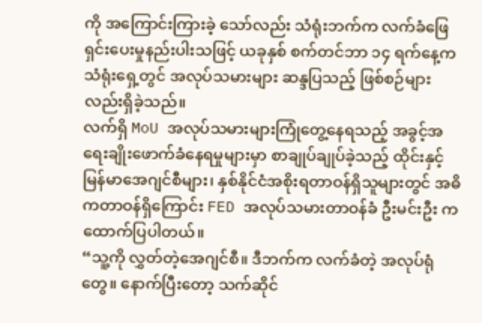ကို အကြောင်းကြားခဲ့ သော်လည်း သံရုံးဘက်က လက်ခံဖြေရှင်းပေးမှုနည်းပါးသဖြင့် ယခုနှစ် စက်တင်ဘာ ၁၄ ရက်နေ့က သံရုံးရှေ့တွင် အလုပ်သမားများ ဆန္ဒပြသည့် ဖြစ်စဉ်များလည်းရှိခဲ့သည်။
လက်ရှိ MoU အလုပ်သမားများကြုံတွေ့နေရသည့် အခွင့်အရေးချိုးဖောက်ခံနေရမှုများမှာ စာချုပ်ချုပ်ခဲ့သည့် ထိုင်းနှင့် မြန်မာအေဂျင်စီများ၊ နှစ်နိုင်ငံအစိုးရတာဝန်ရှိသူများတွင် အဓိကတာဝန်ရှိကြောင်း FED အလုပ်သမားတာဝန်ခံ ဦးမင်းဦး က ထောက်ပြပါတယ်။
“သူ့ကို လွှတ်တဲ့အေဂျင်စီ။ ဒီဘက်က လက်ခံတဲ့ အလုပ်ရုံတွေ။ နောက်ပြီးတော့ သက်ဆိုင်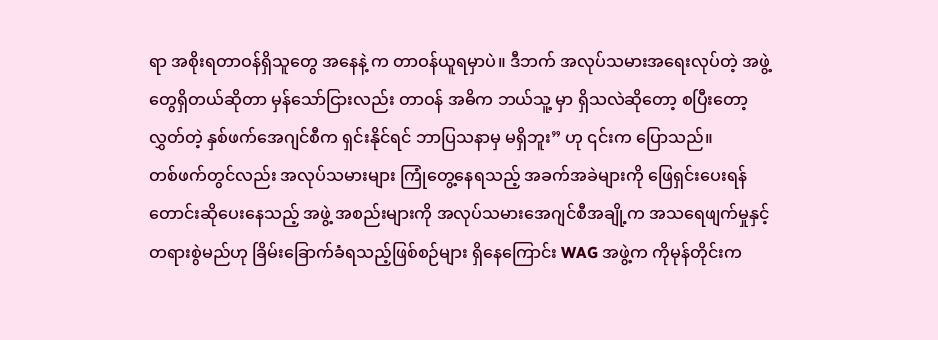ရာ အစိုးရတာဝန်ရှိသူတွေ အနေနဲ့ က တာဝန်ယူရမှာပဲ။ ဒီဘက် အလုပ်သမားအရေးလုပ်တဲ့ အဖွဲ့တွေရှိတယ်ဆိုတာ မှန်သော်ငြားလည်း တာဝန် အဓိက ဘယ်သူ့ မှာ ရှိသလဲဆိုတော့ စပြီးတော့လွှတ်တဲ့ နှစ်ဖက်အေဂျင်စီက ရှင်းနိုင်ရင် ဘာပြသနာမှ မရှိဘူး” ဟု ၎င်းက ပြောသည်။
တစ်ဖက်တွင်လည်း အလုပ်သမားများ ကြုံတွေ့နေရသည့် အခက်အခဲများကို ဖြေရှင်းပေးရန် တောင်းဆိုပေးနေသည့် အဖွဲ့ အစည်းများကို အလုပ်သမားအေဂျင်စီအချို့က အသရေဖျက်မှုနှင့် တရားစွဲမည်ဟု ခြိမ်းခြောက်ခံရသည့်ဖြစ်စဉ်များ ရှိနေကြောင်း WAG အဖွဲ့က ကိုမုန်တိုင်းက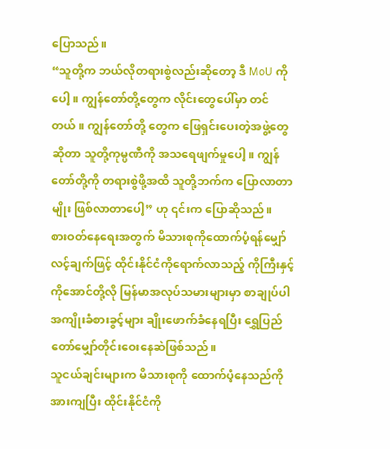ပြောသည်။
“သူတို့က ဘယ်လိုတရားစွဲလည်းဆိုတော့ ဒီ MoU ကိုပေါ့။ ကျွန်တော်တို့တွေက လိုင်းတွေပေါ်မှာ တင်တယ်။ ကျွန်တော်တို့ တွေက ဖြေရှင်းပေးတဲ့အဖွဲ့တွေဆိုတာ သူတို့ကုမ္ပဏီကို အသရေဖျက်မှုပေါ့။ ကျွန်တော်တို့ကို တရားစွဲဖို့အထိ သူတို့ဘက်က ပြောလာတာမျိုး ဖြစ်လာတာပေါ့” ဟု ၎င်းက ပြောဆိုသည်။
စားဝတ်နေရေးအတွက် မိသားစုကိုထောက်ပံ့ရန်မျှော်လင့်ချက်ဖြင့် ထိုင်းနိုင်ငံကိုရောက်လာသည့် ကိုကြီးနှင့် ကိုအောင်တို့လို မြန်မာအလုပ်သမားများမှာ စာချုပ်ပါအကျိုးခံစားခွင့်များ ချိုးဖောက်ခံနေရပြီး ရွှေပြည်တော်မျှော်တိုင်းဝေးနေဆဲဖြစ်သည်။
သူငယ်ချင်းများက မိသားစုကို ထောက်ပံ့နေသည်ကိုအားကျပြီး ထိုင်းနိုင်ငံကို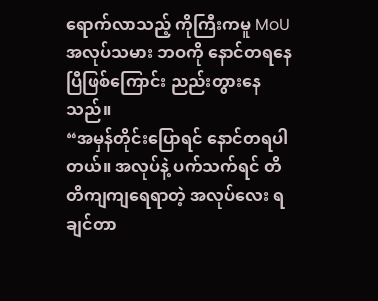ရောက်လာသည့် ကိုကြီးကမူ MoU အလုပ်သမား ဘဝကို နောင်တရနေပြီဖြစ်ကြောင်း ညည်းတွားနေသည်။
“အမှန်တိုင်းပြောရင် နောင်တရပါတယ်။ အလုပ်နဲ့ ပက်သက်ရင် တိတိကျကျရေရာတဲ့ အလုပ်လေး ရချင်တာ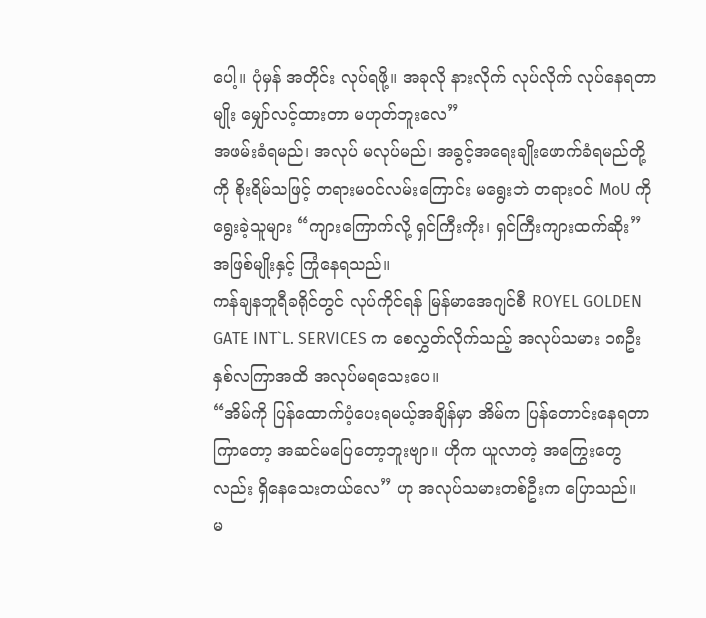ပေါ့။ ပုံမှန် အတိုင်း လုပ်ရဖို့။ အခုလို နားလိုက် လုပ်လိုက် လုပ်နေရတာမျိုး မျှော်လင့်ထားတာ မဟုတ်ဘူးလေ”
အဖမ်းခံရမည်၊ အလုပ် မလုပ်မည်၊ အခွင့်အရေးချိုးဖောက်ခံရမည်တို့ကို စိုးရိမ်သဖြင့် တရားမဝင်လမ်းကြောင်း မရွေးဘဲ တရားဝင် MoU ကို ရွေးခဲ့သူများ “ကျားကြောက်လို့ ရှင်ကြီးကိုး၊ ရှင်ကြီးကျားထက်ဆိုး” အဖြစ်မျိုးနှင့် ကြုံနေရသည်။
ကန်ချနဘူရီခရိုင်တွင် လုပ်ကိုင်ရန် မြန်မာအေဂျင်စီ ROYEL GOLDEN GATE INT`L. SERVICES က စေလွှတ်လိုက်သည့် အလုပ်သမား ၁၈ဦး နှစ်လကြာအထိ အလုပ်မရသေးပေ။
“အိမ်ကို ပြန်ထောက်ပံ့ပေးရမယ့်အချိန်မှာ အိမ်က ပြန်တောင်းနေရတာ ကြာတော့ အဆင်မပြေတော့ဘူးဗျာ။ ဟိုက ယူလာတဲ့ အကြွေးတွေလည်း ရှိနေသေးတယ်လေ” ဟု အလုပ်သမားတစ်ဦးက ပြောသည်။
မ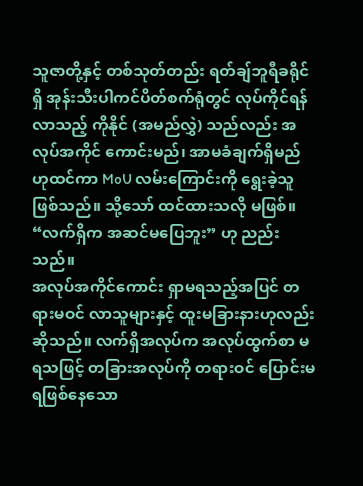သူဇာတို့နှင့် တစ်သုတ်တည်း ရတ်ချ်ဘူရီခရိုင်ရှိ အုန်းသီးပါကင်ပိတ်စက်ရုံတွင် လုပ်ကိုင်ရန်လာသည့် ကိုနိုင် (အမည်လွှဲ) သည်လည်း အလုပ်အကိုင် ကောင်းမည်၊ အာမခံချက်ရှိမည်ဟုထင်ကာ MoU လမ်းကြောင်းကို ရွေးခဲ့သူဖြစ်သည်။ သို့သော် ထင်ထားသလို မဖြစ်။
“လက်ရှိက အဆင်မပြေဘူး” ဟု ညည်းသည်။
အလုပ်အကိုင်ကောင်း ရှာမရသည့်အပြင် တရားမဝင် လာသူများနှင့် ထူးမခြားနားဟုလည်း ဆိုသည်။ လက်ရှိအလုပ်က အလုပ်ထွက်စာ မရသဖြင့် တခြားအလုပ်ကို တရားဝင် ပြောင်းမရဖြစ်နေသော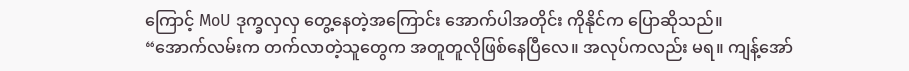ကြောင့် MoU ဒုက္ခလှလှ တွေ့နေတဲ့အကြောင်း အောက်ပါအတိုင်း ကိုနိုင်က ပြောဆိုသည်။
“အောက်လမ်းက တက်လာတဲ့သူတွေက အတူတူလိုဖြစ်နေပြီလေ။ အလုပ်ကလည်း မရ။ ကျန့်အော်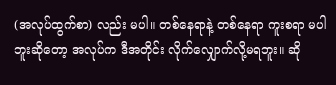(အလုပ်ထွက်စာ) လည်း မပါ။ တစ်နေရာနဲ့ တစ်နေရာ ကူးစရာ မပါဘူးဆိုတော့ အလုပ်က ဒီအတိုင်း လိုက်လျှောက်လို့မရဘူး။ ဆို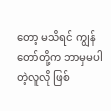တော့ မသိရင် ကျွန်တော်တို့က ဘာမှမပါတဲ့လူလို ဖြစ်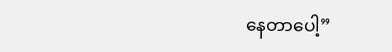နေတာပေါ့”